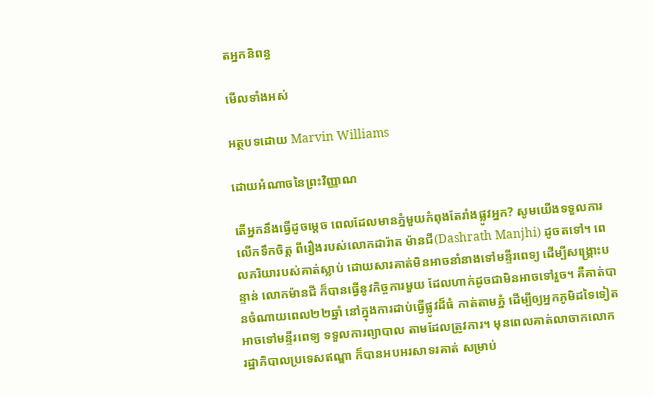តអ្នកនិពន្ធ

មើលទាំងអស់

អត្ថបទដោយ Marvin Williams

ដោយអំណាចនៃព្រះវិញ្ញាណ

តើអ្នកនឹងធ្វើដូចម្តេច ពេលដែលមានភ្នំមួយកំពុងតែរាំងផ្លូវអ្នក? សូមយើងទទួលការលើកទឹកចិត្ត ពីរឿងរបស់លោកដារ៉ាត ម៉ានជី(Dashrath Manjhi) ដូចតទៅ។ ពេលភរិយារបស់គាត់ស្លាប់ ដោយសារគាត់មិនអាចនាំនាងទៅមន្ទីរពេទ្យ ដើម្បីសង្រ្គោះបន្ទាន់ លោកម៉ានជី ក៏បានធ្វើនូវកិច្ចការមួយ ដែលហាក់ដូចជាមិនអាចទៅរួច។ គឺគាត់បានចំណាយពេល២២ឆ្នាំ នៅក្នុងការដាប់ធ្វើផ្លូវដ៏ធំ កាត់តាមភ្នំ ដើម្បីឲ្យអ្នកភូមិដទៃទៀត អាចទៅមន្ទីរពេទ្យ ទទួលការព្យាបាល តាមដែលត្រូវការ។ មុនពេលគាត់លាចាកលោក រដ្ឋាភិបាលប្រទេសឥណ្ឌា ក៏បានអបអរសាទរគាត់ សម្រាប់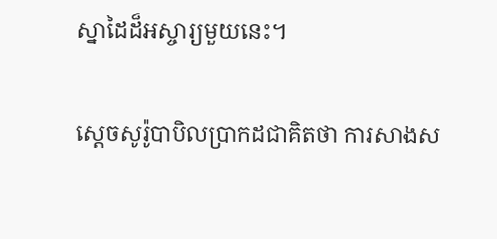ស្នាដៃដ៏អស្ចារ្យមួយនេះ។

ស្តេចសូរ៉ូបាបិលប្រាកដជាគិតថា ការសាងស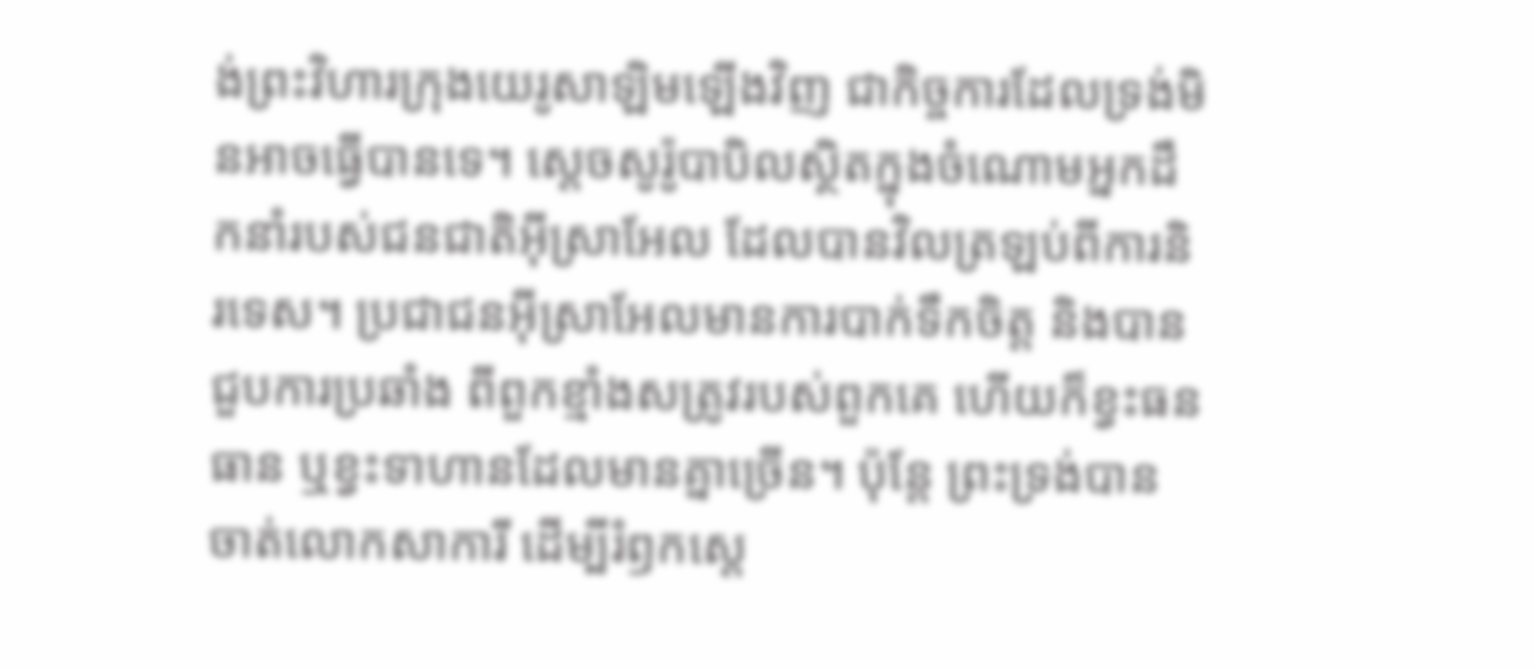ង់ព្រះវិហារក្រុងយេរូសាឡិមឡើងវិញ ជាកិច្ចការដែលទ្រង់មិនអាចធ្វើបានទេ។ ស្តេចសូរ៉ូបាបិលស្ថិតក្នុងចំណោមអ្នកដឹកនាំរបស់ជនជាតិអ៊ីស្រាអែល ដែលបានវិលត្រឡប់ពីការនិរទេស។ ប្រជាជនអ៊ីស្រាអែលមានការបាក់ទឹកចិត្ត និងបានជួបការប្រឆាំង ពីពួកខ្មាំងសត្រូវរបស់ពួកគេ ហើយក៏ខ្វះធនធាន ឬខ្វះទាហានដែលមានគ្នាច្រើន។ ប៉ុន្តែ ព្រះទ្រង់បានចាត់លោកសាការី ដើម្បីរំឭកស្តេ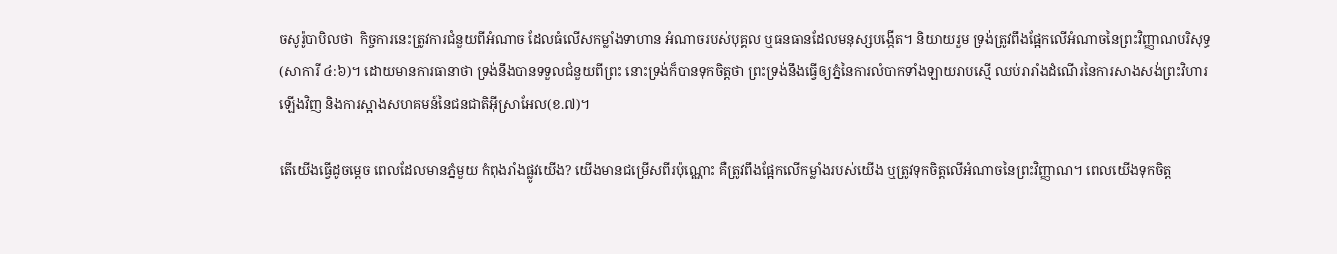ចសូរ៉ូបាបិលថា  កិច្ចការនេះត្រូវការជំនួយពីអំណាច ដែលធំលើសកម្លាំងទាហាន អំណាចរបស់បុគ្គល ឬធនធានដែលមនុស្សបង្កើត។ និយាយរួម ទ្រង់ត្រូវពឹងផ្អែកលើអំណាចនៃព្រះវិញ្ញាណបរិសុទ្ធ(សាការី ៤:៦)។ ដោយមានការធានាថា ទ្រង់នឹងបានទទួលជំនួយពីព្រះ នោះទ្រង់ក៏បានទុកចិត្តថា ព្រះទ្រង់នឹងធ្វើឲ្យភ្នំនៃការលំបាកទាំងឡាយរាបស្មើ ឈប់រារាំងដំណើរនៃការសាងសង់ព្រះវិហារឡើងវិញ និងការស្អាងសហគមន៍នៃជនជាតិអ៊ីស្រាអែល(ខ.៧)។

តើយើងធ្វើដូចម្តេច ពេលដែលមានភ្នំមួយ កំពុងរាំងផ្លូវយើង? យើងមានជម្រើសពីរប៉ុណ្ណោះ គឺត្រូវពឹងផ្អែកលើកម្លាំងរបស់យើង ឬត្រូវទុកចិត្តលើអំណាចនៃព្រះវិញ្ញាណ។ ពេលយើងទុកចិត្ត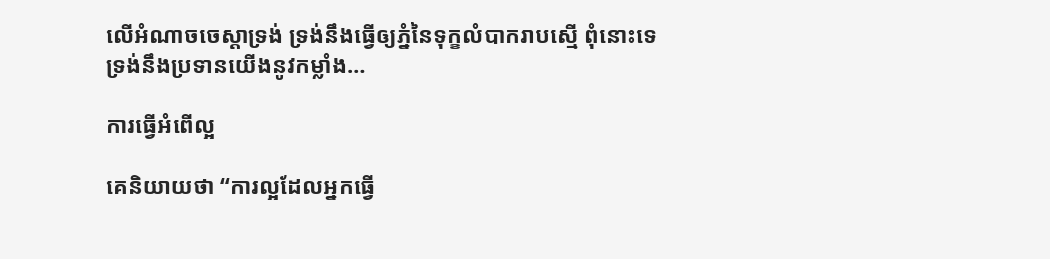លើអំណាចចេស្តាទ្រង់ ទ្រង់នឹងធ្វើឲ្យភ្នំនៃទុក្ខលំបាករាបស្មើ ពុំនោះទេ ទ្រង់នឹងប្រទានយើងនូវកម្លាំង…

ការធ្វើអំពើល្អ

គេនិយាយថា “ការល្អដែលអ្នកធ្វើ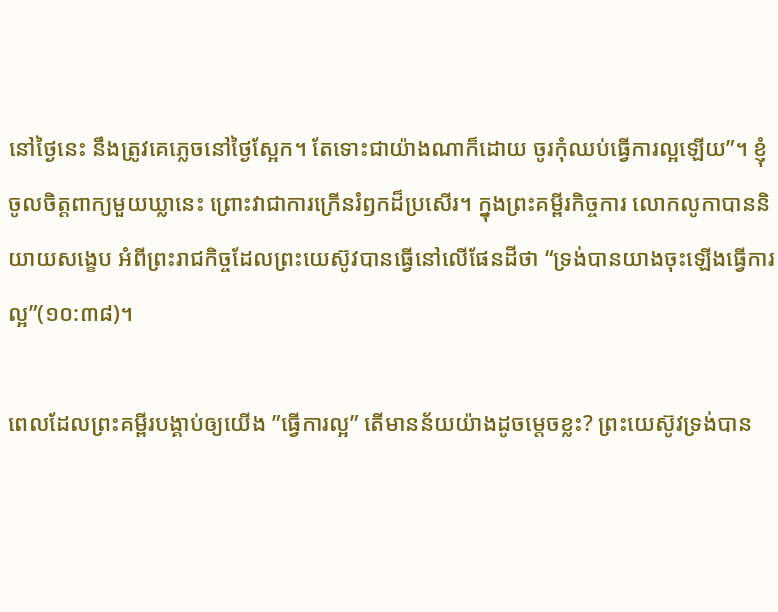នៅថ្ងៃនេះ នឹងត្រូវគេភ្លេចនៅថ្ងៃស្អែក។ តែទោះជាយ៉ាងណាក៏ដោយ ចូរកុំឈប់ធ្វើការល្អឡើយ”។ ខ្ញុំចូលចិត្តពាក្យមួយឃ្លានេះ ព្រោះវាជាការក្រើនរំឭកដ៏ប្រសើរ។ ក្នុងព្រះគម្ពីរកិច្ចការ លោកលូកាបាននិយាយសង្ខេប អំពីព្រះរាជកិច្ចដែលព្រះយេស៊ូវបានធ្វើនៅលើផែនដីថា “ទ្រង់បានយាងចុះឡើងធ្វើការល្អ”(១០:៣៨)។

ពេលដែលព្រះគម្ពីរបង្គាប់ឲ្យយើង ”ធ្វើការល្អ” តើមានន័យយ៉ាងដូចម្តេចខ្លះ? ព្រះយេស៊ូវទ្រង់បាន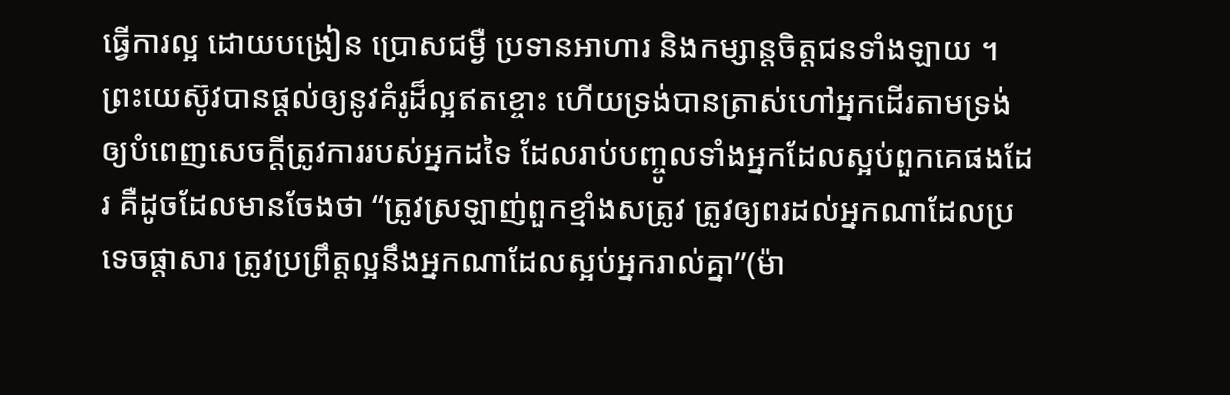ធ្វើការល្អ ដោយបង្រៀន ប្រោសជម្ងឺ ប្រទានអាហារ និងកម្សាន្តចិត្តជនទាំងឡាយ ។ ព្រះយេស៊ូវបានផ្តល់ឲ្យនូវគំរូដ៏ល្អឥតខ្ចោះ ហើយទ្រង់បានត្រាស់ហៅអ្នកដើរតាមទ្រង់ ឲ្យបំពេញសេចក្តីត្រូវការរបស់អ្នកដទៃ ដែលរាប់បញ្ចូលទាំងអ្នកដែលស្អប់ពួកគេផងដែរ គឺដូចដែលមានចែងថា “ត្រូវស្រឡាញ់ពួកខ្មាំងសត្រូវ ត្រូវឲ្យពរដល់អ្នកណាដែលប្រទេចផ្តាសារ ត្រូវប្រព្រឹត្តល្អនឹងអ្នកណាដែលស្អប់អ្នករាល់គ្នា”(ម៉ា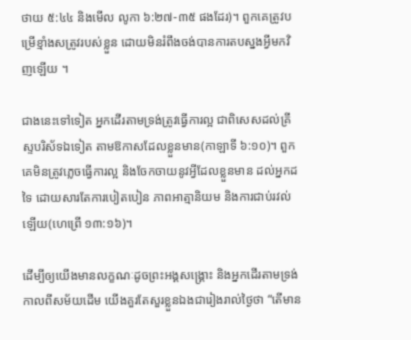ថាយ ៥:៤៤ និងមើល លូកា ៦:២៧-៣៥ ផងដែរ)។ ពួកគេត្រូវបម្រើខ្មាំងសត្រូវរបស់ខ្លួន ដោយមិនរំពឹងចង់បានការតបស្នងអ្វីមកវិញឡើយ ។

ជាងនេះទៅទៀត អ្នកដើរតាមទ្រង់ត្រូវធ្វើការល្អ ជាពិសេសដល់គ្រីស្ទបរិស័ទឯទៀត តាមឱកាសដែលខ្លួនមាន(កាឡាទី ៦:១០)។ ពួកគេមិនត្រូវភ្លេចធ្វើការល្អ និងចែកចាយនូវអ្វីដែលខ្លួនមាន ដល់អ្នកដទៃ ដោយសារតែការបៀតបៀន ភាពអាត្មានិយម និងការជាប់រវល់ឡើយ(ហេព្រើ ១៣:១៦)។

ដើម្បីឲ្យយើងមានលក្ខណៈដូចព្រះអង្គសង្គ្រោះ និងអ្នកដើរតាមទ្រង់កាលពីសម័យដើម យើងគួរតែសួរខ្លួនឯងជារៀងរាល់ថ្ងៃថា “តើមាន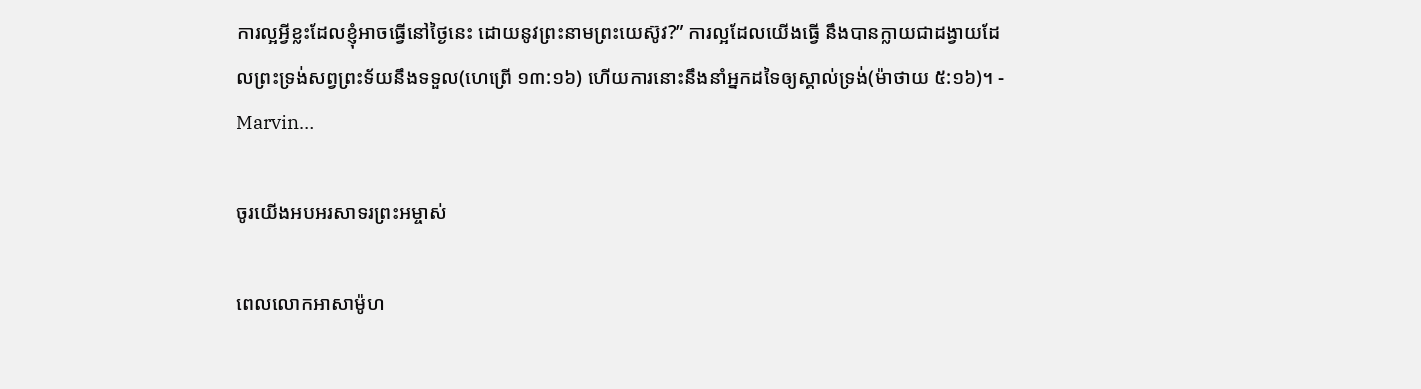ការល្អអ្វីខ្លះដែលខ្ញុំអាចធ្វើនៅថ្ងៃនេះ ដោយនូវព្រះនាមព្រះយេស៊ូវ?” ការល្អដែលយើងធ្វើ នឹងបានក្លាយជាដង្វាយដែលព្រះទ្រង់សព្វព្រះទ័យនឹងទទួល(ហេព្រើ ១៣:១៦) ហើយការនោះនឹងនាំអ្នកដទៃឲ្យស្គាល់ទ្រង់(ម៉ាថាយ ៥:១៦)។ - Marvin…

ចូរយើងអបអរសាទរព្រះអម្ចាស់

ពេលលោកអាសាម៉ូហ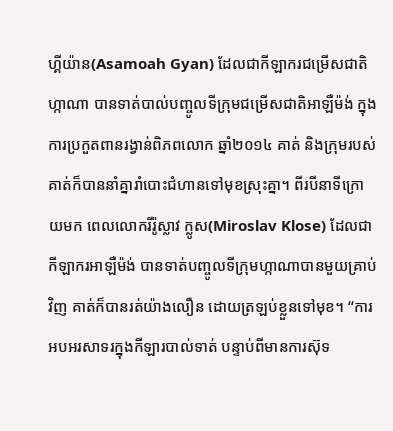ហ្គីយ៉ាន(Asamoah Gyan) ដែលជាកីឡាករជម្រើសជាតិហ្កាណា បានទាត់បាល់បញ្ចូលទីក្រុមជម្រើសជាតិអាឡឺម៉ង់ ក្នុងការប្រកួតពានរង្វាន់ពិភពលោក ឆ្នាំ២០១៤ គាត់ និងក្រុមរបស់គាត់ក៏បាននាំគ្នារាំបោះជំហានទៅមុខស្រុះគ្នា។ ពីរបីនាទីក្រោយមក ពេលលោករីរ៉ូស្លាវ ក្លូស(Miroslav Klose) ដែលជាកីឡាករអាឡឺម៉ង់ បានទាត់បញ្ចូលទីក្រុមហ្កាណាបានមួយគ្រាប់វិញ គាត់ក៏បានរត់យ៉ាងលឿន ដោយត្រឡប់ខ្លួនទៅមុខ។ “ការអបអរសាទរក្នុងកីឡារបាល់ទាត់ បន្ទាប់ពីមានការស៊ុទ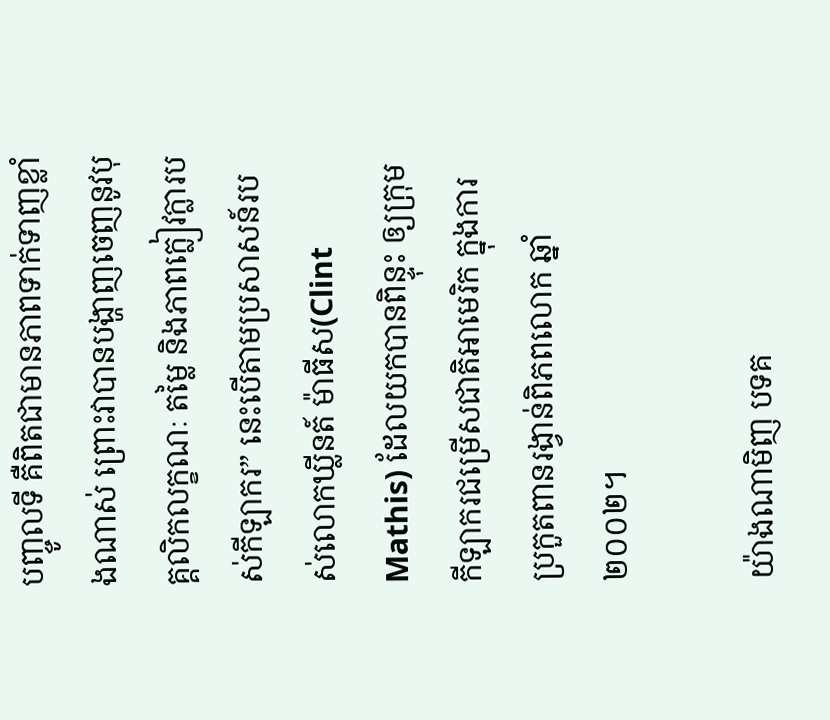បញ្ចូលទី គឺពិតជាមានភាពទាក់ទាញខ្លាំងណាស់ ព្រោះវាបានបង្ហាញចេញនូវបុគ្គលិកលក្ខណៈ តម្លៃ និងភាពក្លៀវក្លារបស់កីឡាករ” នេះបើតាមប្រសាសន៍របស់លោកឃ្លីនត៍ ម៉ាធីស(Clint Mathis) ដែលយកបានពិន្ទុះ ឲ្យក្រុមកីឡាករជម្រើសជាតិអាមេរិក ក្នុងការប្រកួតពានរង្វាន់ពិភពលោក ឆ្នាំ២០០២។

យ៉ាងណាមិញ បទគ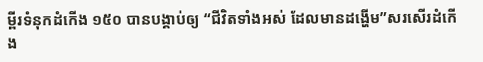ម្ពីរទំនុកដំកើង ១៥០ បានបង្គាប់ឲ្យ “ជីវិតទាំងអស់ ដែលមានដង្ហើម”សរសើរដំកើង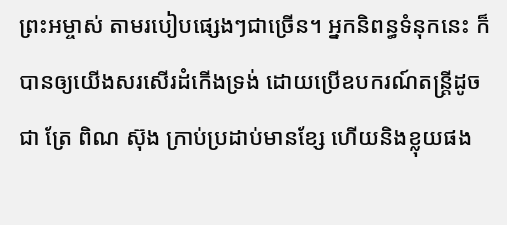ព្រះអម្ចាស់ តាមរបៀបផ្សេងៗជាច្រើន។ អ្នកនិពន្ធទំនុកនេះ ក៏បានឲ្យយើងសរសើរដំកើងទ្រង់ ដោយប្រើឧបករណ៍តន្រ្តីដូចជា ត្រែ ពិណ ស៊ុង ក្រាប់ប្រដាប់មានខ្សែ ហើយនិងខ្លុយផង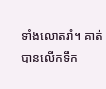ទាំងលោតរាំ។ គាត់បានលើកទឹក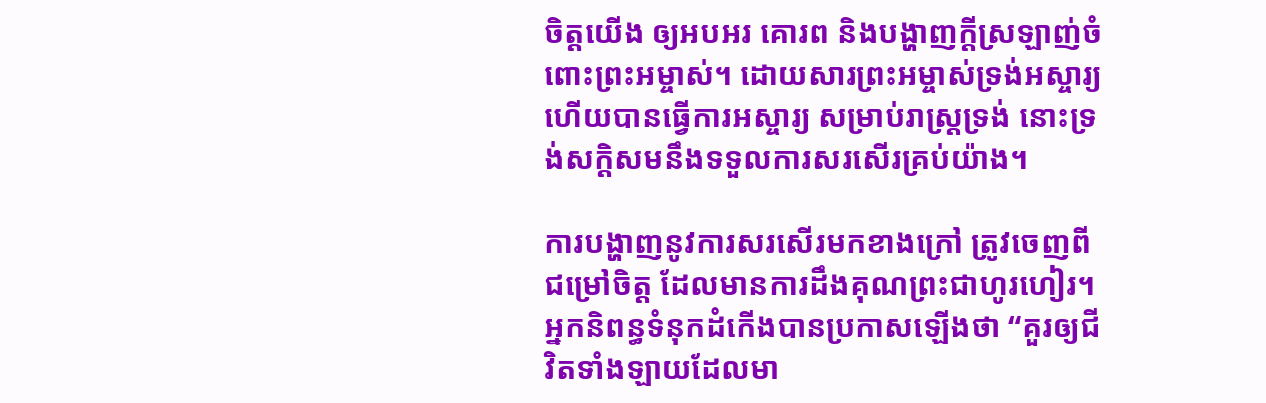ចិត្តយើង ឲ្យអបអរ គោរព និងបង្ហាញក្តីស្រឡាញ់ចំពោះព្រះអម្ចាស់។ ដោយសារព្រះអម្ចាស់ទ្រង់អស្ចារ្យ ហើយបានធ្វើការអស្ចារ្យ សម្រាប់រាស្រ្តទ្រង់ នោះទ្រង់សក្តិសមនឹងទទួលការសរសើរគ្រប់យ៉ាង។

ការបង្ហាញនូវការសរសើរមកខាងក្រៅ ត្រូវចេញពីជម្រៅចិត្ត ដែលមានការដឹងគុណព្រះជាហូរហៀរ។ អ្នកនិពន្ធទំនុកដំកើងបានប្រកាសឡើងថា “គួរឲ្យជីវិតទាំងឡាយដែលមា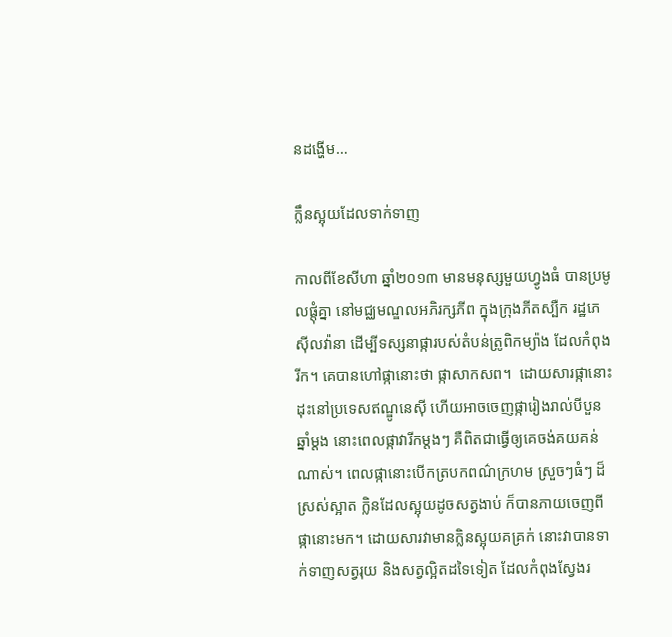នដង្ហើម…

ក្លឹនស្អុយដែលទាក់ទាញ

កាលពីខែសីហា ឆ្នាំ២០១៣ មានមនុស្សមួយហ្វូងធំ បានប្រមូលផ្តុំគ្នា នៅមជ្ឈមណ្ឌលអភិរក្សភីព ក្នុងក្រុងភីតស្បឺក រដ្ឋភេស៊ីលវ៉ានា ដើម្បីទស្សនាផ្ការបស់តំបន់ត្រូពិកម្យ៉ាង ដែលកំពុងរីក។ គេបានហៅផ្កានោះថា ផ្កាសាកសព។  ដោយសារផ្កានោះដុះនៅប្រទេសឥណ្ឌូនេស៊ី ហើយអាចចេញផ្ការៀងរាល់បីបួនឆ្នាំម្តង នោះពេលផ្កាវារីកម្តងៗ គឺពិតជាធ្វើឲ្យគេចង់គយគន់ណាស់។ ពេលផ្កានោះបើកត្របកពណ៌ក្រហម ស្រួចៗធំៗ ដ៏ស្រស់ស្អាត ក្លិនដែលស្អុយដូចសត្វងាប់ ក៏បានភាយចេញពីផ្កានោះមក។ ដោយសារវាមានក្លិនស្អុយគគ្រក់ នោះវាបានទាក់ទាញសត្វរុយ និងសត្វល្អិតដទៃទៀត ដែលកំពុងស្វែងរ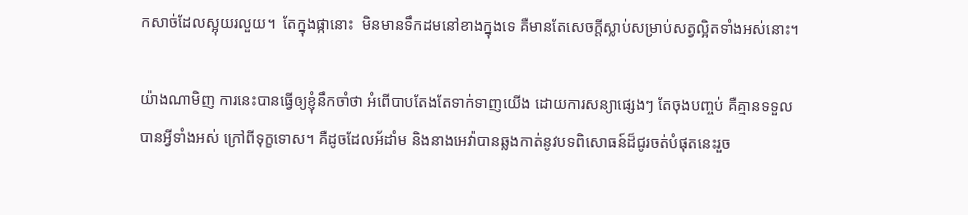កសាច់ដែលស្អុយរលួយ។  តែក្នុងផ្កានោះ  មិនមានទឹកដមនៅខាងក្នុងទេ គឺមានតែសេចក្តីស្លាប់សម្រាប់សត្វល្អិតទាំងអស់នោះ។

យ៉ាងណាមិញ ការនេះបានធ្វើឲ្យខ្ញុំនឹកចាំថា អំពើបាបតែងតែទាក់ទាញយើង ដោយការសន្យាផ្សេងៗ តែចុងបញ្ចប់ គឺគ្មានទទួលបានអ្វីទាំងអស់ ក្រៅពីទុក្ខទោស។ គឺដូចដែលអ័ដាំម និងនាងអេវ៉ាបានឆ្លងកាត់នូវបទពិសោធន៍ដ៏ជូរចត់បំផុតនេះរួច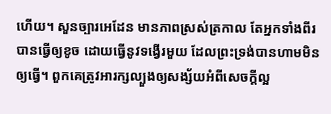ហើយ។ សួនច្បារអេដែន មានភាពស្រស់ត្រកាល តែអ្នកទាំងពីរបានធ្វើឲ្យខូច ដោយធ្វើនូវទង្វើរមួយ ដែលព្រះទ្រង់បានហាមមិនឲ្យធ្វើ។ ពួកគេត្រូវអារក្សល្បួងឲ្យសង្ស័យអំពីសេចក្តីល្អ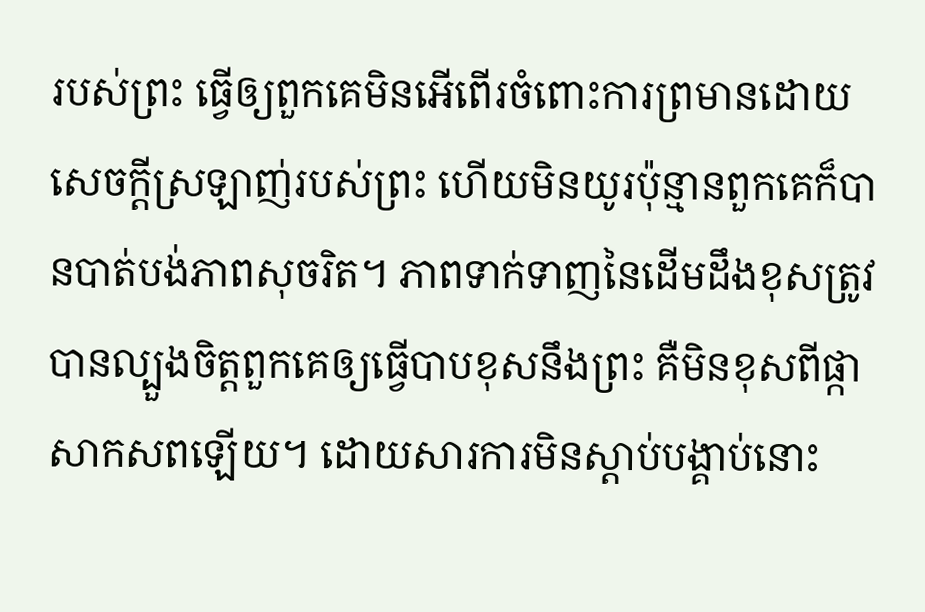របស់ព្រះ ធ្វើឲ្យពួកគេមិនអើពើរចំពោះការព្រមានដោយសេចក្តីស្រឡាញ់របស់ព្រះ ហើយមិនយូរប៉ុន្មានពួកគេក៏បានបាត់បង់ភាពសុចរិត។ ភាពទាក់ទាញនៃដើមដឹងខុសត្រូវ បានល្បួងចិត្តពួកគេឲ្យធ្វើបាបខុសនឹងព្រះ គឺមិនខុសពីផ្កាសាកសពឡើយ។ ដោយសារការមិនស្តាប់បង្គាប់នោះ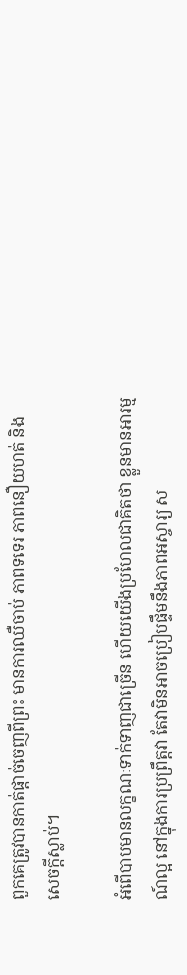ពួកគេត្រូវបានកាត់ផ្តាច់ចេញពីព្រះ មានការឈឺចាប់ ភាពទទេរ ភាពនឿយហត់ និងសេចក្តីស្លាប់។

អំពើបាបមានលក្ខណៈទាក់ទាញជាច្រើន ហើយយើងប្រហែលជាគិតថា ខ្លួនមានអារម្មណ៍ល្អ នៅក្នុងការប្រព្រឹត្តវា តែវាមិនអាចប្រៀបផ្ទឹមនឹងភាពអស្ចារ្យ ស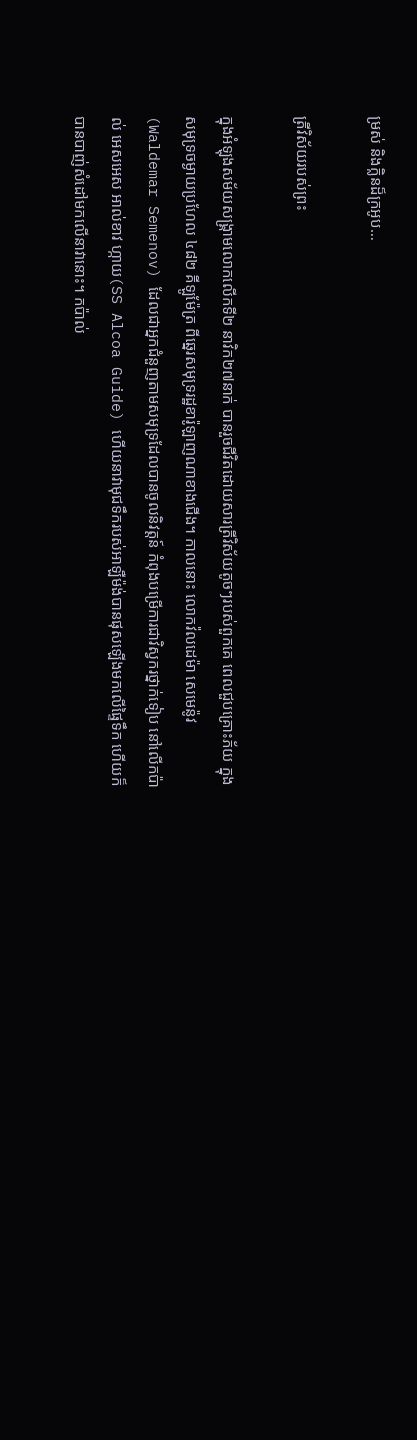ម្រស់ និងក្លិនដ៏ក្រអូប…

ត្រីវិស័យរបស់ព្រះ

ក្នុងអំឡុងសម័យសង្រ្គាមលោកលើកទី២ នាវិក២៧នាក់ បានរួចជីវិតដោយសារត្រីវិស័យតូចៗរបស់ពួកគេ ពេលជួបគ្រោះភ័យ ក្នុងសមុទ្រចម្ងាយប្រហែល ៤៨២ គីឡូម៉ែត្រ ពីឆ្នេរសមុទ្ររដ្ឋខារ៉ូឡាញណាខាងជើង។ កាលនោះ លោកវ៉លដេម៉ា សេមេន៉ូវ(Waldemar Semenov) ដែលជាអ្នកជំនួញតាមសមុទ្រដែលបានចូលនិវត្តន៍ កំពុងបម្រើការជាវិស្វករថ្នាក់ទៀប នៅលើកប៉ាល់ អេសអេស អាល់ខាវ ហ្កាយ(SS Alcoa Guide) ហើយនាវាមុជទឹករបស់អាឡឺម៉ង់បានផុសឡើងមកលើផ្ទៃទឹក ហើយក៏បានបាញ់សំដៅមកលើនាវានោះ។ កប៉ាល់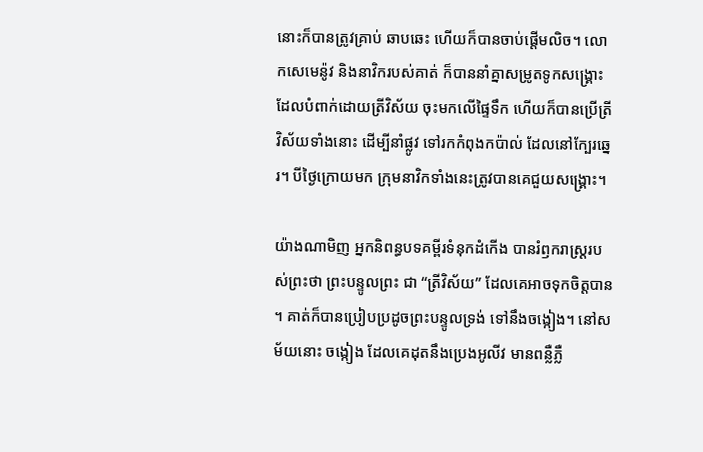នោះក៏បានត្រូវគ្រាប់ ឆាបឆេះ ហើយក៏បានចាប់ផ្តើមលិច។ លោកសេមេន៉ូវ និងនាវិករបស់គាត់ ក៏បាននាំគ្នាសម្រូតទូកសង្រ្គោះដែលបំពាក់ដោយត្រីវិស័យ ចុះមកលើផ្ទៃទឹក ហើយក៏បានប្រើត្រីវិស័យទាំងនោះ ដើម្បីនាំផ្លូវ ទៅរកកំពុងកប៉ាល់ ដែលនៅក្បែរឆ្នេរ។ បីថ្ងៃក្រោយមក ក្រុមនាវិកទាំងនេះត្រូវបានគេជួយសង្រ្គោះ។

យ៉ាងណាមិញ អ្នកនិពន្ធបទគម្ពីរទំនុកដំកើង បានរំឭករាស្រ្តរបស់ព្រះថា ព្រះបន្ទូលព្រះ ជា “ត្រីវិស័យ” ដែលគេអាចទុកចិត្តបាន។ គាត់ក៏បានប្រៀបប្រដូចព្រះបន្ទូលទ្រង់ ទៅនឹងចង្កៀង។ នៅសម័យនោះ ចង្កៀង ដែលគេដុតនឹងប្រេងអូលីវ មានពន្លឺភ្លឺ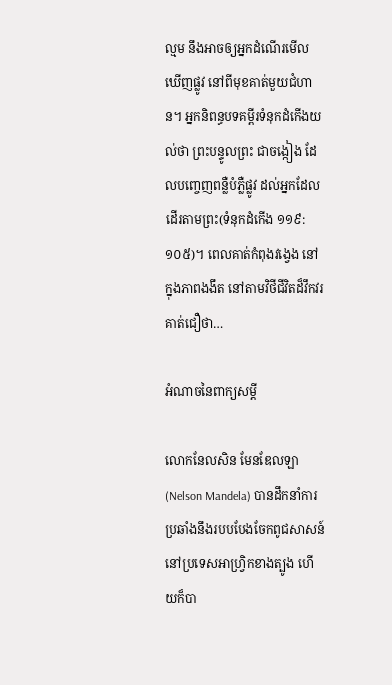ល្មម នឹងអាចឲ្យអ្នកដំណើរមើលឃើញផ្លូវ នៅពីមុខគាត់មួយជំហាន។ អ្នកនិពន្ធបទគម្ពីរទំនុកដំកើងយល់ថា ព្រះបន្ទូលព្រះ ជាចង្កៀង ដែលបញ្ចេញពន្លឺបំភ្លឺផ្លូវ ដល់អ្នកដែលដើរតាមព្រះ(ទំនុកដំកើង ១១៩:១០៥)។ ពេលគាត់កំពុងវង្វេង នៅក្នុងភាពងងឹត នៅតាមវិថីជីវិតដ៏វឹកវរ គាត់ជឿថា…

អំណាចនៃពាក្យសម្តី

លោកនែលសិន មែនឌែលឡា(Nelson Mandela) បានដឹកនាំការប្រឆាំងនឹងរបបបែងចែកពូជសាសន៍ នៅប្រទេសអាហ្វ្រិកខាងត្បូង ហើយក៏បា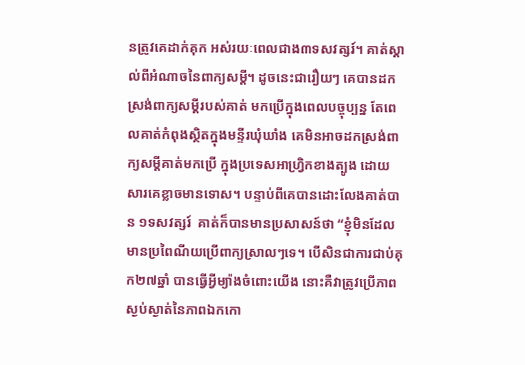នត្រូវគេដាក់គុក អស់រយៈពេលជាង៣ទសវត្សរ៍។ គាត់ស្គាល់ពីអំណាចនៃពាក្យសម្តី។ ដូចនេះជារឿយៗ គេបានដកស្រង់ពាក្យសម្តីរបស់គាត់ មកប្រើក្នុងពេលបច្ចុប្បន្ន តែពេលគាត់កំពុងស្ថិតក្នុងមន្ទីរឃុំឃាំង គេមិនអាចដកស្រង់ពាក្យសម្តីគាត់មកប្រើ ក្នុងប្រទេសអាហ្វ្រិកខាងត្បូង ដោយសារគេខ្លាចមានទោស។ បន្ទាប់ពីគេបានដោះលែងគាត់បាន ១ទសវត្សរ៍  គាត់ក៏បានមានប្រសាសន៍ថា “ខ្ញុំមិនដែលមានប្រពៃណីយប្រើពាក្យស្រាលៗទេ។ បើសិនជាការជាប់គុក២៧ឆ្នាំ បានធ្វើអ្វីម្យ៉ាងចំពោះយើង នោះគឺវាត្រូវប្រើភាពស្ងប់ស្ងាត់នៃភាពឯកកោ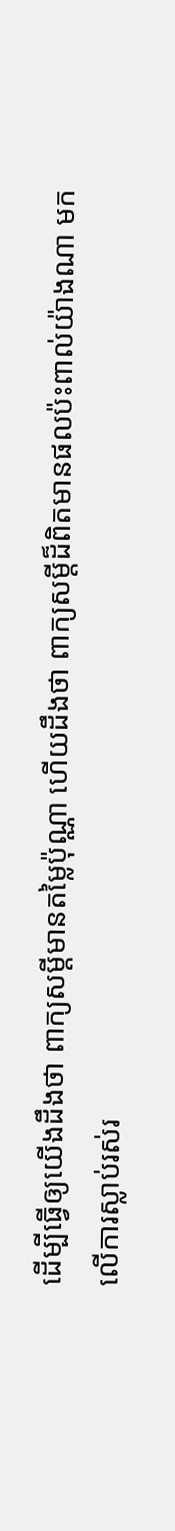ដើម្បីធ្វើឲ្យយើងដឹងថា ពាក្យសម្តីមានតម្លៃប៉ុណ្ណា ហើយដឹងថា ពាក្យសម្តីដ៏ពិតមានផលប៉ះពាល់យ៉ាងណា មកលើការស្លាប់រស់រ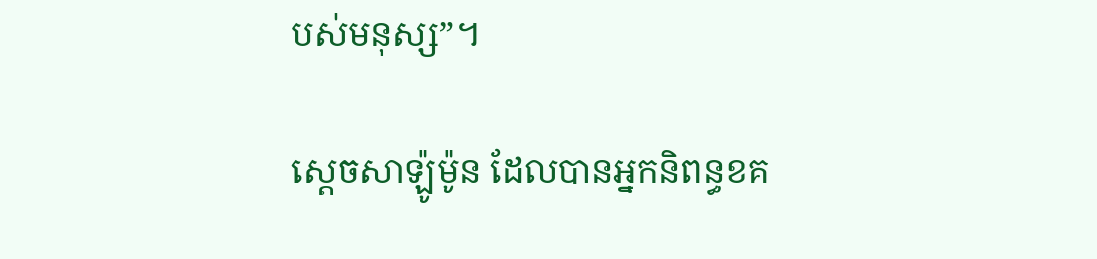បស់មនុស្ស”។

ស្តេចសាឡ៉ូម៉ូន ដែលបានអ្នកនិពន្ធខគ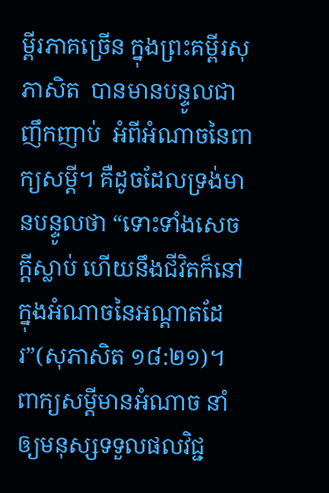ម្ពីរភាគច្រើន ក្នុងព្រះគម្ពីរសុភាសិត  បានមានបន្ទូលជាញឹកញាប់  អំពីអំណាចនៃពាក្យសម្តី។ គឺដូចដែលទ្រង់មានបន្ទូលថា “ទោះទាំងសេចក្តីស្លាប់ ហើយនឹងជីវិតក៏នៅក្នុងអំណាចនៃអណ្តាតដែរ”(សុភាសិត ១៨:២១)។ ពាក្យសម្តីមានអំណាច នាំឲ្យមនុស្សទទួលផលវិជ្ជ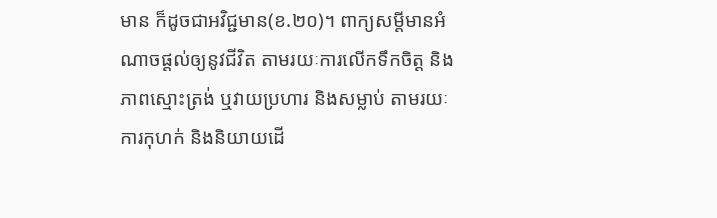មាន ក៏ដូចជាអវិជ្ជមាន(ខ.២០)។ ពាក្យសម្តីមានអំណាចផ្តល់ឲ្យនូវជីវិត តាមរយៈការលើកទឹកចិត្ត និងភាពស្មោះត្រង់ ឬវាយប្រហារ និងសម្លាប់ តាមរយៈការកុហក់ និងនិយាយដើ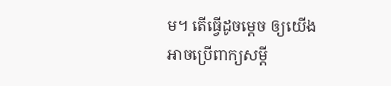ម។ តើធ្វើដូចម្តេច ឲ្យយើងអាចប្រើពាក្យសម្តី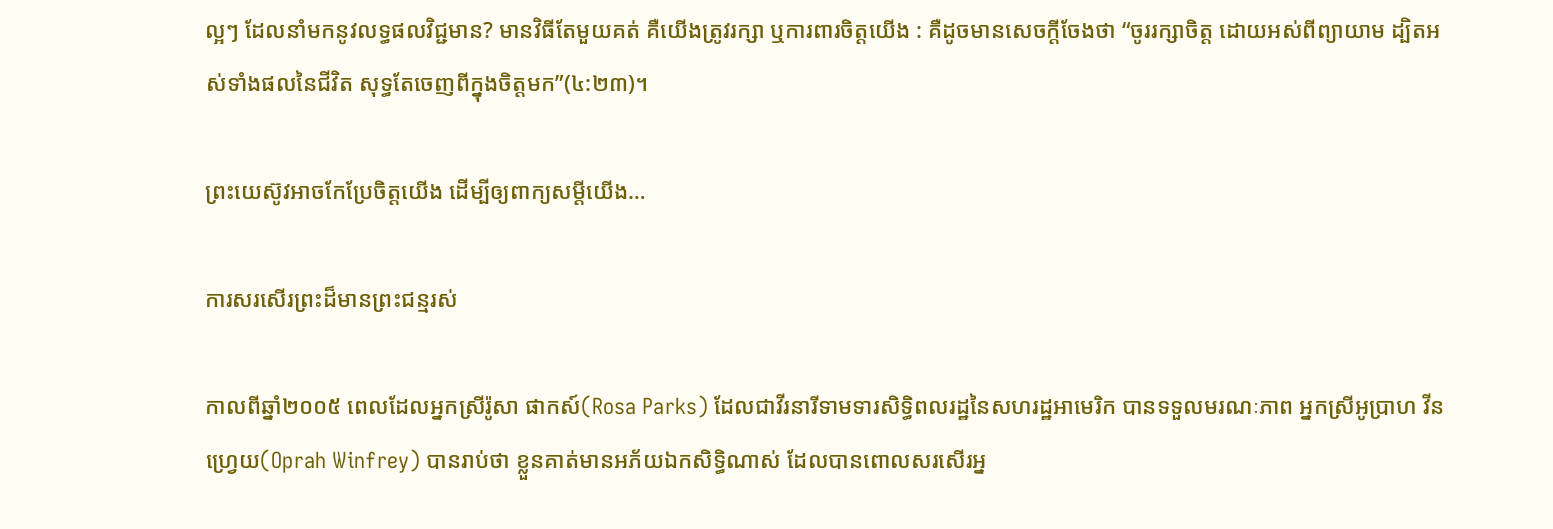ល្អៗ ដែលនាំមកនូវលទ្ធផលវិជ្ជមាន? មានវិធីតែមួយគត់ គឺយើងត្រូវរក្សា ឬការពារចិត្តយើង : គឺដូចមានសេចក្តីចែងថា “ចូររក្សាចិត្ត ដោយអស់ពីព្យាយាម ដ្បិតអស់ទាំងផលនៃជីវិត សុទ្ធតែចេញពីក្នុងចិត្តមក”(៤:២៣)។

ព្រះយេស៊ូវអាចកែប្រែចិត្តយើង ដើម្បីឲ្យពាក្យសម្តីយើង…

ការសរសើរព្រះដ៏មានព្រះជន្មរស់

កាលពីឆ្នាំ២០០៥ ពេលដែលអ្នកស្រីរ៉ូសា ផាកស៍(Rosa Parks) ដែលជាវីរនារីទាមទារសិទ្ធិពលរដ្ឋនៃសហរដ្ឋអាមេរិក បានទទួលមរណៈភាព អ្នកស្រីអូប្រាហ វីនហ្វ្រេយ(Oprah Winfrey) បានរាប់ថា ខ្លួនគាត់មានអភ័យឯកសិទ្ធិណាស់ ដែលបានពោលសរសើរអ្ន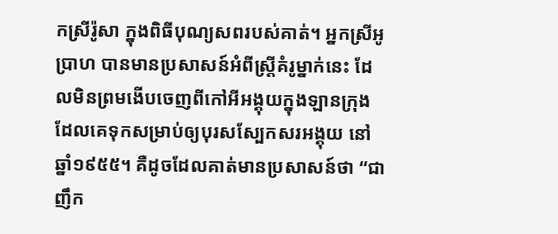កស្រីរ៉ូសា ក្នុងពិធីបុណ្យសពរបស់គាត់។ អ្នកស្រីអូប្រាហ បានមានប្រសាសន៍អំពីស្រ្តីគំរូម្នាក់នេះ ដែលមិនព្រមងើបចេញពីកៅអីអង្គុយក្នុងឡានក្រុង ដែលគេទុកសម្រាប់ឲ្យបុរសស្បែកសរអង្គុយ នៅឆ្នាំ១៩៥៥។ គឺដូចដែលគាត់មានប្រសាសន៍ថា “ជាញឹក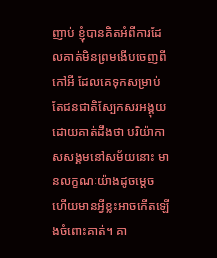ញាប់ ខ្ញុំបានគិតអំពីការដែលគាត់មិនព្រមងើបចេញពីកៅអី ដែលគេទុកសម្រាប់តែជនជាតិស្បែកសរអង្គុយ ដោយគាត់ដឹងថា បរិយ៉ាកាសសង្គមនៅសម័យនោះ មានលក្ខណៈយ៉ាងដូចម្តេច ហើយមានអ្វីខ្លះអាចកើតឡើងចំពោះគាត់។ គា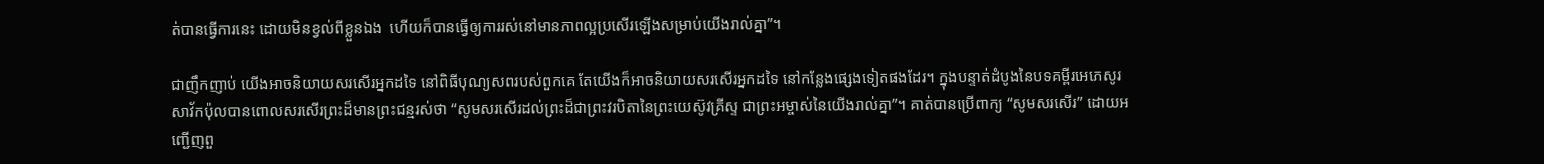ត់បានធ្វើការនេះ ដោយមិនខ្វល់ពីខ្លួនឯង  ហើយក៏បានធ្វើឲ្យការរស់នៅមានភាពល្អប្រសើរឡើងសម្រាប់យើងរាល់គ្នា”។

ជាញឹកញាប់ យើងអាចនិយាយសរសើរអ្នកដទៃ នៅពិធីបុណ្យសពរបស់ពួកគេ តែយើងក៏អាចនិយាយសរសើរអ្នកដទៃ នៅកន្លែងផ្សេងទៀតផងដែរ។ ក្នុងបន្ទាត់ដំបូងនៃបទគម្ពីរអេភេសូរ សាវ័កប៉ុលបានពោលសរសើរព្រះដ៏មានព្រះជន្មរស់ថា “សូមសរសើរដល់ព្រះដ៏ជាព្រះវរបិតានៃព្រះយេស៊ូវគ្រីស្ទ ជាព្រះអម្ចាស់នៃយើងរាល់គ្នា”។ គាត់បានប្រើពាក្យ “សូមសរសើរ” ដោយអញ្ជើញពួ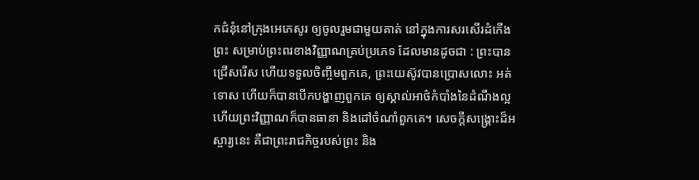កជំនុំនៅក្រុងអេភេសូរ ឲ្យចូលរួមជាមួយគាត់ នៅក្នុងការសរសើរដំកើងព្រះ សម្រាប់ព្រះពរខាងវិញ្ញាណគ្រប់ប្រភេទ ដែលមានដូចជា : ព្រះបានជ្រើសរើស ហើយទទួលចិញ្ចឹមពួកគេ, ព្រះយេស៊ូវបានប្រោសលោះ អត់ទោស ហើយក៏បានបើកបង្ហាញពួកគេ ឲ្យស្គាល់អាថ៌កំបាំងនៃដំណឹងល្អ ហើយព្រះវិញ្ញាណក៏បានធានា និងដៅចំណាំពួកគេ។ សេចក្តីសង្រ្គោះដ៏អស្ចារ្យនេះ គឺជាព្រះរាជកិច្ចរបស់ព្រះ និង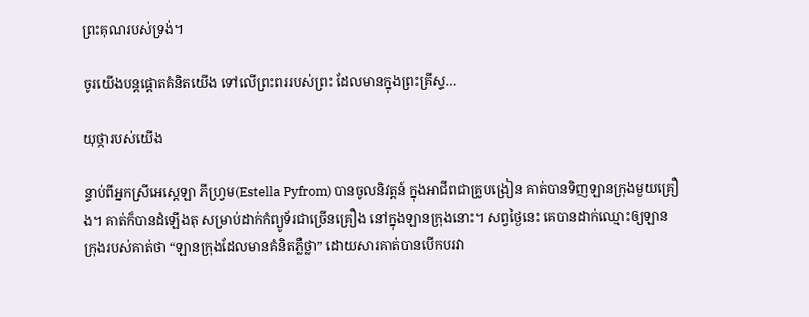ព្រះគុណរបស់ទ្រង់។

ចូរយើងបន្តផ្តោតគំនិតយើង ទៅលើព្រះពររបស់ព្រះ ដែលមានក្នុងព្រះគ្រីស្ទ…

យុថ្ការបស់យើង

ន្ទាប់ពីអ្នកស្រីអេស្តេឡា ភីហ្វ្រម(Estella Pyfrom) បានចូលនិវត្តន៍ ក្នុងអាជីពជាគ្រូបង្រៀន គាត់បានទិញឡានក្រុងមួយគ្រឿង។ គាត់ក៏បានដំឡើងតុ សម្រាប់ដាក់កំព្យូទ័រជាច្រើនគ្រឿង នៅក្នុងឡានក្រុងនោះ។ សព្វថ្ងៃនេះ គេបានដាក់ឈ្មោះឲ្យឡានក្រុងរបស់គាត់ថា “ឡានក្រុងដែលមានគំនិតភ្លឺថ្លា” ដោយសារគាត់បានបើកបរវា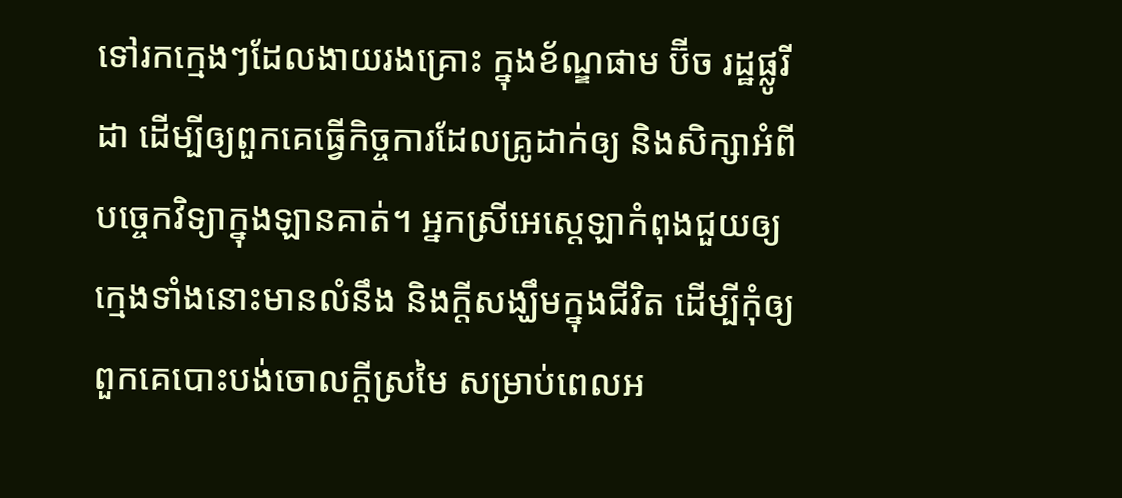ទៅរកក្មេងៗដែលងាយរងគ្រោះ ក្នុងខ័ណ្ឌផាម ប៊ីច រដ្ឋផ្លូរីដា ដើម្បីឲ្យពួកគេធ្វើកិច្ចការដែលគ្រូដាក់ឲ្យ និងសិក្សាអំពីបច្ចេកវិទ្យាក្នុងឡានគាត់។ អ្នកស្រីអេស្តេឡាកំពុងជួយឲ្យក្មេងទាំងនោះមានលំនឹង និងក្តីសង្ឃឹមក្នុងជីវិត ដើម្បីកុំឲ្យពួកគេបោះបង់ចោលក្តីស្រមៃ សម្រាប់ពេលអ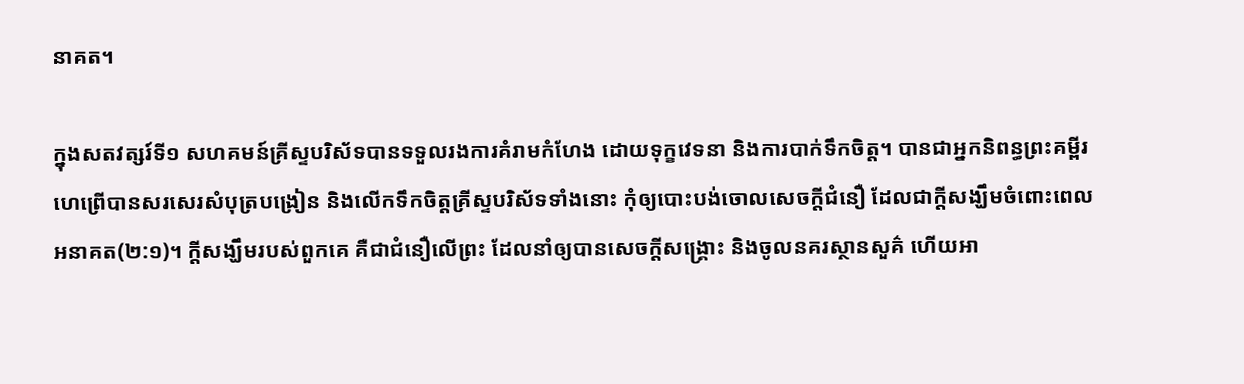នាគត។

ក្នុងសតវត្សរ៍ទី១ សហគមន៍គ្រីស្ទបរិស័ទបានទទួលរងការគំរាមកំហែង ដោយទុក្ខវេទនា និងការបាក់ទឹកចិត្ត។ បានជាអ្នកនិពន្ធព្រះគម្ពីរហេព្រើបានសរសេរសំបុត្របង្រៀន និងលើកទឹកចិត្តគ្រីស្ទបរិស័ទទាំងនោះ កុំឲ្យបោះបង់ចោលសេចក្តីជំនឿ ដែលជាក្តីសង្ឃឹមចំពោះពេលអនាគត(២:១)។ ក្តីសង្ឃឹមរបស់ពួកគេ គឺជាជំនឿលើព្រះ ដែលនាំឲ្យបានសេចក្តីសង្រ្គោះ និងចូលនគរស្ថានសួគ៌ ហើយអា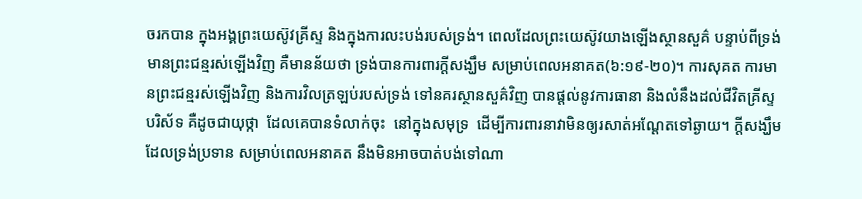ចរកបាន ក្នុងអង្គព្រះយេស៊ូវគ្រីស្ទ និងក្នុងការលះបង់របស់ទ្រង់។ ពេលដែលព្រះយេស៊ូវយាងឡើងស្ថានសួគ៌ បន្ទាប់ពីទ្រង់មានព្រះជន្មរស់ឡើងវិញ គឺមានន័យថា ទ្រង់បានការពារក្តីសង្ឃឹម សម្រាប់ពេលអនាគត(៦:១៩-២០)។ ការសុគត ការមានព្រះជន្មរស់ឡើងវិញ និងការវិលត្រឡប់របស់ទ្រង់ ទៅនគរស្ថានសួគ៌វិញ បានផ្តល់នូវការធានា និងលំនឹងដល់ជីវិតគ្រីស្ទបរិស័ទ គឺដូចជាយុថ្កា  ដែលគេបានទំលាក់ចុះ  នៅក្នុងសមុទ្រ  ដើម្បីការពារនាវាមិនឲ្យរសាត់អណ្តែតទៅឆ្ងាយ។ ក្តីសង្ឃឹមដែលទ្រង់ប្រទាន សម្រាប់ពេលអនាគត នឹងមិនអាចបាត់បង់ទៅណា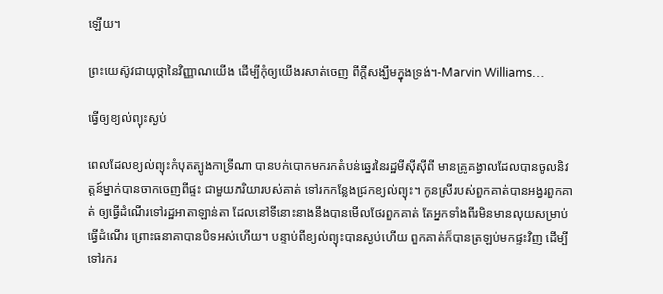ឡើយ។

ព្រះយេស៊ូវជាយុថ្កានៃវិញ្ញាណយើង ដើម្បីកុំឲ្យយើងរសាត់ចេញ ពីក្តីសង្ឃឹមក្នុងទ្រង់។-Marvin Williams…

ធ្វើឲ្យខ្យល់ព្យុះស្ងប់

ពេលដែលខ្យល់ព្យុះកំបុតត្បូងកាទ្រីណា បានបក់បោកមករកតំបន់ឆ្នេរនៃរដ្ឋមីស៊ីស៊ីពី មានគ្រូគង្វាលដែលបានចូលនិវត្តន៍ម្នាក់បានចាកចេញពីផ្ទះ ជាមួយភរិយារបស់គាត់ ទៅរកកន្លែងជ្រកខ្យល់ព្យុះ។ កូនស្រីរបស់ពួកគាត់បានអង្វរពួកគាត់ ឲ្យធ្វើដំណើរទៅរដ្ឋអាតាឡាន់តា ដែលនៅទីនោះនាងនឹងបានមើលថែរពួកគាត់ តែអ្នកទាំងពីរមិនមានលុយសម្រាប់ធ្វើដំណើរ ព្រោះធនាគាបានបិទអស់ហើយ។ បន្ទាប់ពីខ្យល់ព្យុះបានស្ងប់ហើយ ពួកគាត់ក៏បានត្រឡប់មកផ្ទះវិញ ដើម្បីទៅរករ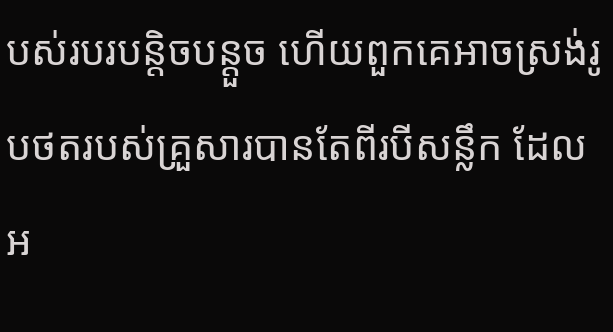បស់របរបន្តិចបន្តួច ហើយពួកគេអាចស្រង់រូបថតរបស់គ្រួសារបានតែពីរបីសន្លឹក ដែលអ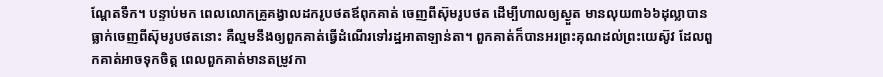ណ្តែតទឹក។ បន្ទាប់មក ពេលលោកគ្រូគង្វាលដករូបថតឪពុកគាត់ ចេញពីស៊ុមរូបថត ដើម្បីហាលឲ្យស្ងួត មានលុយ៣៦៦ដុល្លាបានធ្លាក់ចេញពីស៊ុមរូបថតនោះ គឺល្មមនឹងឲ្យពួកគាត់ធ្វើដំណើរទៅរដ្ឋអាតាឡាន់តា។ ពួកគាត់ក៏បានអរព្រះគុណដល់ព្រះយេស៊ូវ ដែលពួកគាត់អាចទុកចិត្ត ពេលពួកគាត់មានតម្រូវកា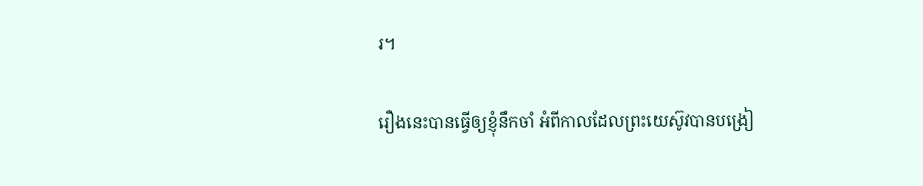រ។

រឿងនេះបានធ្វើឲ្យខ្ញុំនឹកចាំ អំពីកាលដែលព្រះយេស៊ូវបានបង្រៀ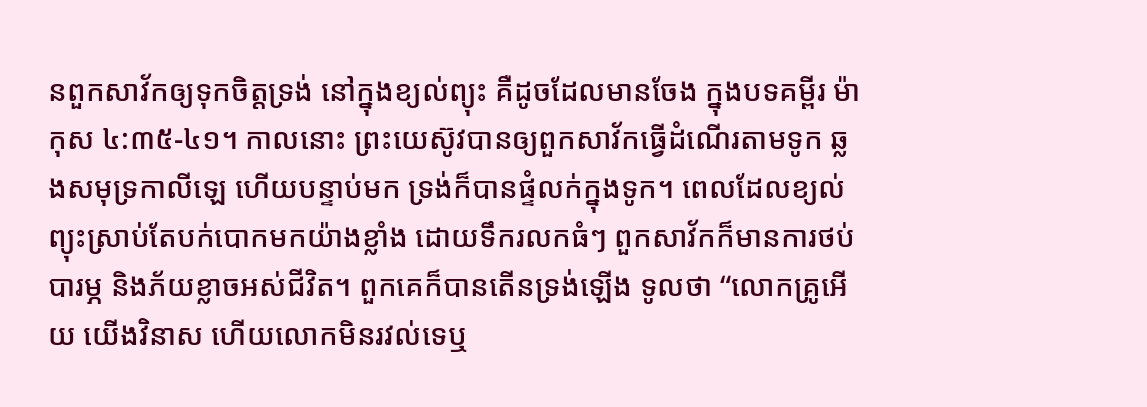នពួកសាវ័កឲ្យទុកចិត្តទ្រង់ នៅក្នុងខ្យល់ព្យុះ គឺដូចដែលមានចែង ក្នុងបទគម្ពីរ ម៉ាកុស ៤:៣៥-៤១។ កាលនោះ ព្រះយេស៊ូវបានឲ្យពួកសាវ័កធ្វើដំណើរតាមទូក ឆ្លងសមុទ្រកាលីឡេ ហើយបន្ទាប់មក ទ្រង់ក៏បានផ្ទំលក់ក្នុងទូក។ ពេលដែលខ្យល់ព្យុះស្រាប់តែបក់បោកមកយ៉ាងខ្លាំង ដោយទឹករលកធំៗ ពួកសាវ័កក៏មានការថប់បារម្ភ និងភ័យខ្លាចអស់ជីវិត។ ពួកគេក៏បានតើនទ្រង់ឡើង ទូលថា “លោកគ្រូអើយ យើងវិនាស ហើយលោកមិនរវល់ទេឬ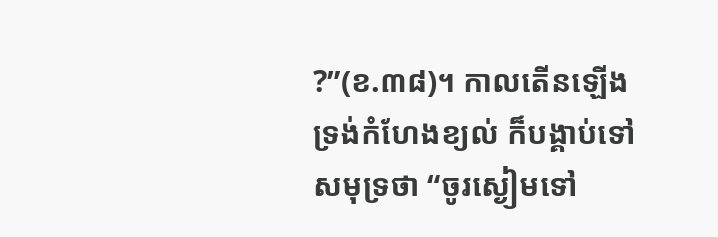?”(ខ.៣៨)។ កាលតើនឡើង ទ្រង់កំហែងខ្យល់ ក៏បង្គាប់ទៅសមុទ្រថា “ចូរស្ងៀមទៅ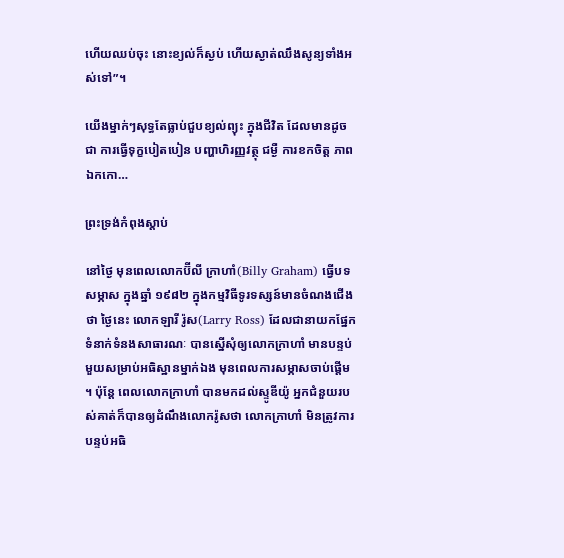ហើយឈប់ចុះ នោះខ្យល់ក៏ស្ងប់ ហើយស្ងាត់ឈឹងសូន្យទាំងអស់ទៅ”។

យើងម្នាក់ៗសុទ្ធតែធ្លាប់ជួបខ្យល់ព្យុះ ក្នុងជីវិត ដែលមានដូចជា ការធ្វើទុក្ខបៀតបៀន បញ្ហាហិរញ្ញវត្ថុ ជម្ងឺ ការខកចិត្ត ភាពឯកកោ…

ព្រះទ្រង់កំពុងស្តាប់

នៅថ្ងៃ មុនពេលលោកប៊ីលី ក្រាហាំ(Billy Graham) ធ្វើបទសម្ភាស ក្នុងឆ្នាំ ១៩៨២ ក្នុងកម្មវិធីទូរទស្សន៍មានចំណងជើងថា ថ្ងៃនេះ លោកឡារី រ៉ូស(Larry Ross) ដែលជានាយកផ្នែកទំនាក់ទំនងសាធារណៈ បានស្នើសុំឲ្យលោកក្រាហាំ មានបន្ទប់មួយសម្រាប់អធិស្ឋានម្នាក់ឯង មុនពេលការសម្ភាសចាប់ផ្តើម។ ប៉ុន្តែ ពេលលោកក្រាហាំ បានមកដល់ស្ទូឌីយ៉ូ អ្នកជំនួយរបស់គាត់ក៏បានឲ្យដំណឹងលោករ៉ូសថា លោកក្រាហាំ មិនត្រូវការបន្ទប់អធិ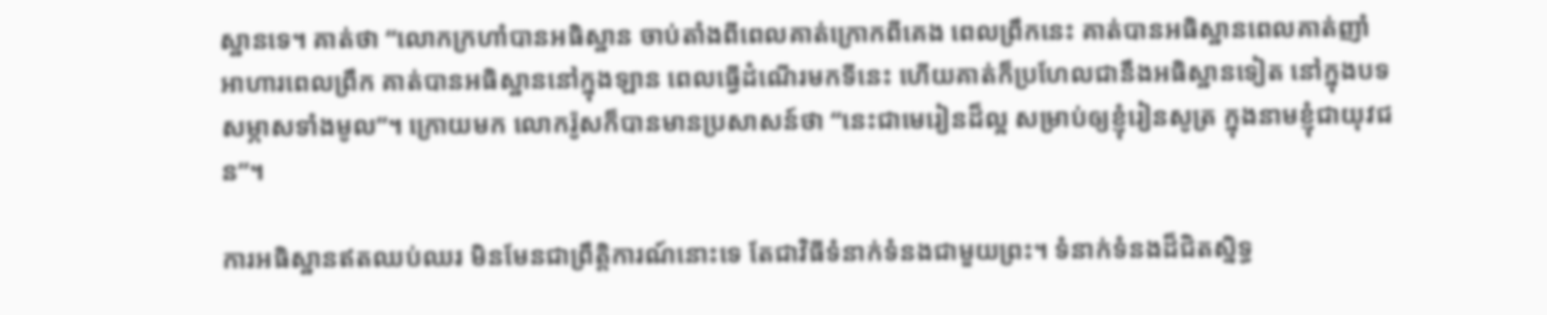ស្ឋានទេ។ គាត់ថា “លោកក្រហាំបានអធិស្ឋាន ចាប់តាំងពីពេលគាត់ក្រោកពីគេង ពេលព្រឹកនេះ គាត់បានអធិស្ឋានពេលគាត់ញាំអាហារពេលព្រឹក គាត់បានអធិស្ឋាននៅក្នុងឡាន ពេលធ្វើដំណើរមកទីនេះ ហើយគាត់ក៏ប្រហែលជានឹងអធិស្ឋានទៀត នៅក្នុងបទសម្ភាសទាំងមូល”។ ក្រោយមក លោករ៉ូសក៏បានមានប្រសាសន៍ថា “នេះជាមេរៀនដ៏ល្អ សម្រាប់ឲ្យខ្ញុំរៀនសូត្រ ក្នុងនាមខ្ញុំជាយុវជន”។

ការអធិស្ឋានឥតឈប់ឈរ មិនមែនជាព្រឹត្តិការណ៍នោះទេ តែជាវិធីទំនាក់ទំនងជាមួយព្រះ។ ទំនាក់ទំនងដ៏ជិតស្និទ្ធ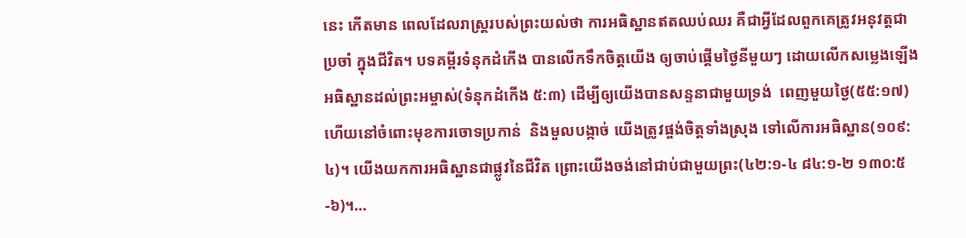នេះ កើតមាន ពេលដែលរាស្រ្តរបស់ព្រះយល់ថា ការអធិស្ឋានឥតឈប់ឈរ គឺជាអ្វីដែលពួកគេត្រូវអនុវត្តជាប្រចាំ ក្នុងជីវិត។ បទគម្ពីរទំនុកដំកើង បានលើកទឹកចិត្តយើង ឲ្យចាប់ផ្តើមថ្ងៃនីមួយៗ ដោយលើកសម្លេងឡើង អធិស្ឋានដល់ព្រះអម្ចាស់(ទំនុកដំកើង ៥:៣) ដើម្បីឲ្យយើងបានសន្ទនាជាមួយទ្រង់  ពេញមួយថ្ងៃ(៥៥:១៧)  ហើយនៅចំពោះមុខការចោទប្រកាន់  និងមួលបង្កាច់ យើងត្រូវផ្ចង់ចិត្តទាំងស្រុង ទៅលើការអធិស្ឋាន(១០៩:៤)។ យើងយកការអធិស្ឋានជាផ្លូវនៃជីវិត ព្រោះយើងចង់នៅជាប់ជាមួយព្រះ(៤២:១-៤ ៨៤:១-២ ១៣០:៥-៦)។…